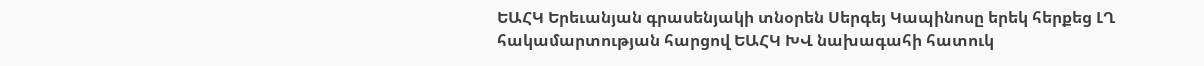ԵԱՀԿ Երեւանյան գրասենյակի տնօրեն Սերգեյ Կապինոսը երեկ հերքեց ԼՂ հակամարտության հարցով ԵԱՀԿ ԽՎ նախագահի հատուկ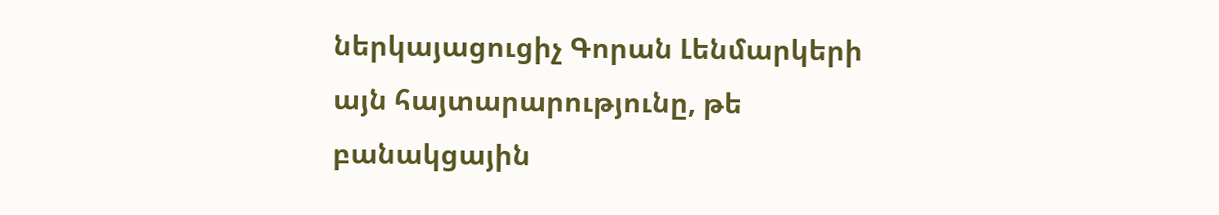ներկայացուցիչ Գորան Լենմարկերի այն հայտարարությունը, թե բանակցային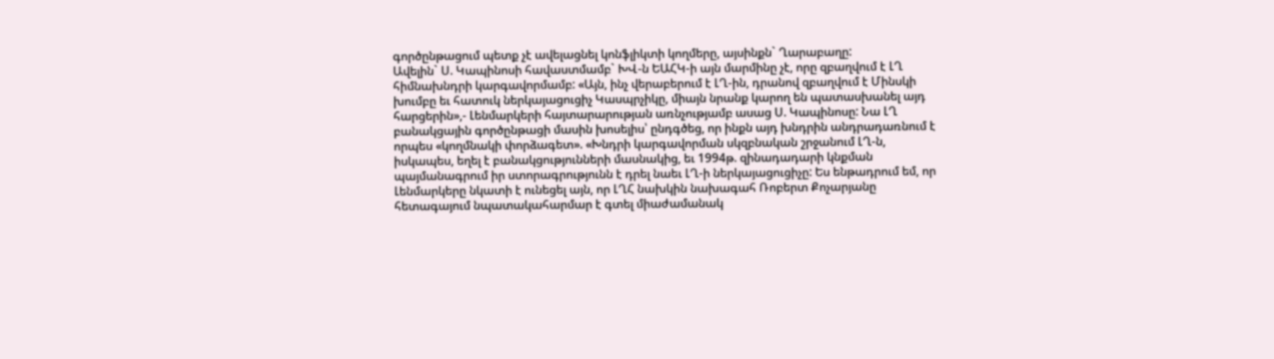գործընթացում պետք չէ ավելացնել կոնֆլիկտի կողմերը, այսինքն` Ղարաբաղը:
Ավելին` Ս. Կապինոսի հավաստմամբ` ԽՎ-ն ԵԱՀԿ-ի այն մարմինը չէ, որը զբաղվում է ԼՂ հիմնախնդրի կարգավորմամբ: «Այն, ինչ վերաբերում է ԼՂ-ին, դրանով զբաղվում է Մինսկի խումբը եւ հատուկ ներկայացուցիչ Կասպրչիկը, միայն նրանք կարող են պատասխանել այդ հարցերին»,- Լենմարկերի հայտարարության առնչությամբ ասաց Ս. Կապինոսը: Նա ԼՂ բանակցային գործընթացի մասին խոսելիս՝ ընդգծեց, որ ինքն այդ խնդրին անդրադառնում է որպես «կողմնակի փորձագետ». «Խնդրի կարգավորման սկզբնական շրջանում ԼՂ-ն, իսկապես, եղել է բանակցությունների մասնակից, եւ 1994թ. զինադադարի կնքման պայմանագրում իր ստորագրությունն է դրել նաեւ ԼՂ-ի ներկայացուցիչը: Ես ենթադրում եմ, որ Լենմարկերը նկատի է ունեցել այն, որ ԼՂՀ նախկին նախագահ Ռոբերտ Քոչարյանը հետագայում նպատակահարմար է գտել միաժամանակ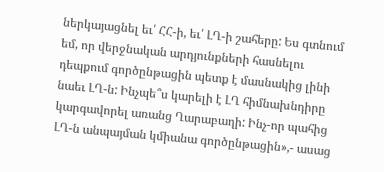ներկայացնել եւ՛ ՀՀ-ի, եւ՛ ԼՂ-ի շահերը: Ես գտնում եմ, որ վերջնական արդյունքների հասնելու դեպքում գործընթացին պետք է մասնակից լինի նաեւ ԼՂ-ն: Ինչպե՞ս կարելի է ԼՂ հիմնախնդիրը կարգավորել առանց Ղարաբաղի: Ինչ-որ պահից ԼՂ-ն անպայման կմիանա գործընթացին»,- ասաց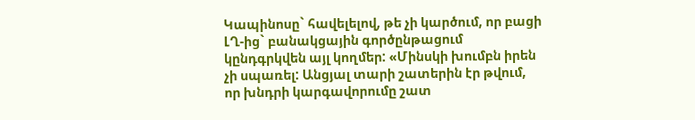Կապինոսը` հավելելով, թե չի կարծում, որ բացի ԼՂ-ից` բանակցային գործընթացում կընդգրկվեն այլ կողմեր: «Մինսկի խումբն իրեն չի սպառել: Անցյալ տարի շատերին էր թվում, որ խնդրի կարգավորումը շատ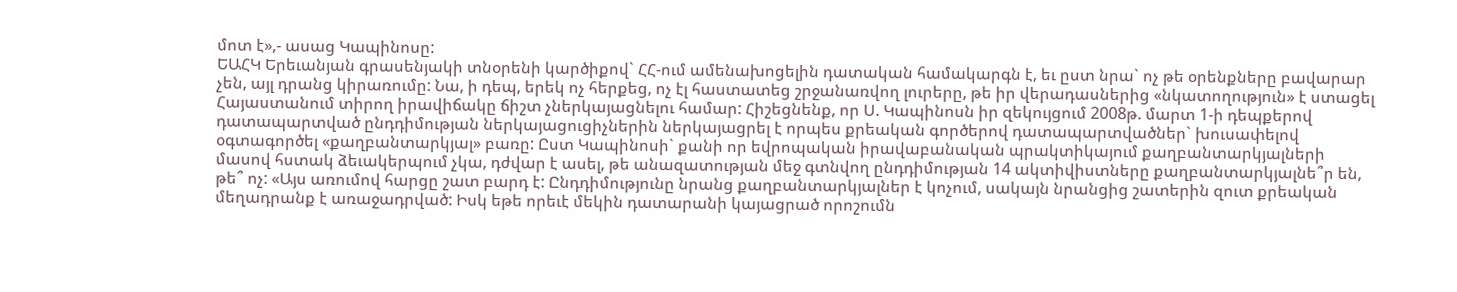մոտ է»,- ասաց Կապինոսը:
ԵԱՀԿ Երեւանյան գրասենյակի տնօրենի կարծիքով` ՀՀ-ում ամենախոցելին դատական համակարգն է, եւ ըստ նրա` ոչ թե օրենքները բավարար չեն, այլ դրանց կիրառումը: Նա, ի դեպ, երեկ ոչ հերքեց, ոչ էլ հաստատեց շրջանառվող լուրերը, թե իր վերադասներից «նկատողություն» է ստացել Հայաստանում տիրող իրավիճակը ճիշտ չներկայացնելու համար: Հիշեցնենք, որ Ս. Կապինոսն իր զեկույցում 2008թ. մարտ 1-ի դեպքերով դատապարտված ընդդիմության ներկայացուցիչներին ներկայացրել է որպես քրեական գործերով դատապարտվածներ` խուսափելով օգտագործել «քաղբանտարկյալ» բառը: Ըստ Կապինոսի` քանի որ եվրոպական իրավաբանական պրակտիկայում քաղբանտարկյալների մասով հստակ ձեւակերպում չկա, դժվար է ասել, թե անազատության մեջ գտնվող ընդդիմության 14 ակտիվիստները քաղբանտարկյալնե՞ր են, թե՞ ոչ: «Այս առումով հարցը շատ բարդ է: Ընդդիմությունը նրանց քաղբանտարկյալներ է կոչում, սակայն նրանցից շատերին զուտ քրեական մեղադրանք է առաջադրված: Իսկ եթե որեւէ մեկին դատարանի կայացրած որոշումն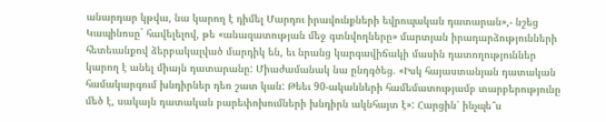անարդար կթվա, նա կարող է դիմել Մարդու իրավունքների եվրոպական դատարան»,- նշեց Կապինոսը` հավելելով, թե «անազատության մեջ գտնվողները» մարտյան իրադարձությունների հետեւանքով ձերբակալված մարդիկ են, եւ նրանց կարգավիճակի մասին դատողություններ կարող է անել միայն դատարանը: Միաժամանակ նա ընդգծեց. «Իսկ հայաստանյան դատական համակարգում խնդիրներ դեռ շատ կան: Թեեւ 90-ականների համեմատությամբ տարբերությունը մեծ է, սակայն դատական բարեփոխումների խնդիրն ակնհայտ է»: Հարցին՝ ինչպե՞ս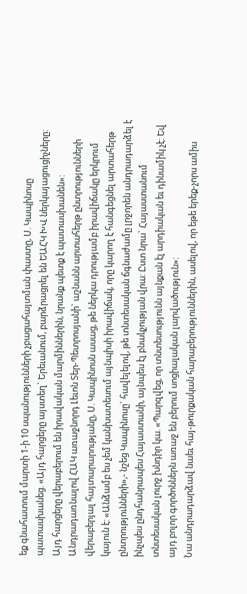եք գնահատում մարտի 1-ի 10 սպանությունների չբացահայտման փաստը, Ս. Կապինոսը պատասխանեց. «Այդ հարցերը այստեղ` Երեւանում, բարձրացրել են ԵԱՀԿ ԽՎ ներկայացուցիչները: Այդ հարցերը վերաբերում են իրավական մարմիններին, նրանք պետք է պատասխանեն»:
Անդրադառնալով ՀԱԿ առաջնորդ Լեւոն Տեր-Պետրոսյանի` աշնանն արտահերթ ընտրությունների վերաբերյալ հայտարարությանը, Ս. Կապինոսն ասաց, թե ներկա դրությամբ իրավիճակը երկրում կայուն է: «Անձամբ ես չեմ կանխատեսում այնպիսի իրավիճակ, որը կարող է հանգեցնել արտահերթ ընտրությունների»,- նշեց Կապինոսը` հավելելով, թե տնտեսական ճգնաժամը լրջորեն անդրադարձել է ինչպես ընդհանրապես Հայաստանի, այնպես էլ բնակչության վրա: Ըստ նրա` Հայաստանում տնտեսական լուրջ խնդիր կա. «Պարզվեց, որ տնտեսությունն այնքան էլ արդիական եւ դինամիկ չէ: Եվ այդ բոլոր գործոններն առաջ են բերում սոցիալական լարվածություն»:
Նա անդրադարձավ նաեւ հայ-թուրքական հարաբերություններին, ասելով, որ եթե երեք-չորս ամիս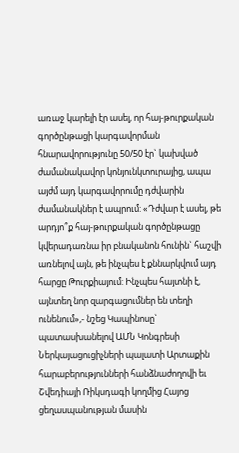առաջ կարելի էր ասել, որ հայ-թուրքական գործընթացի կարգավորման հնարավորությունը 50/50 էր` կախված ժամանակավոր կոնյունկտուրայից, ապա այժմ այդ կարգավորումը դժվարին ժամանակներ է ապրում: «Դժվար է ասել, թե արդյո՞ք հայ-թուրքական գործընթացը կվերադառնա իր բնականոն հունին` հաշվի առնելով այն, թե ինչպես է քննարկվում այդ հարցը Թուրքիայում: Ինչպես հայտնի է, այնտեղ նոր զարգացումներ են տեղի ունենում»,- նշեց Կապինոսը` պատասխանելով ԱՄՆ Կոնգրեսի Ներկայացուցիչների պալատի Արտաքին հարաբերությունների հանձնաժողովի եւ Շվեդիայի Ռիկսդագի կողմից Հայոց ցեղասպանության մասին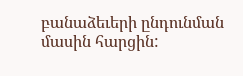բանաձեւերի ընդունման մասին հարցին: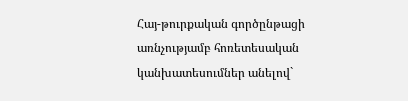Հայ-թուրքական գործընթացի առնչությամբ հոռետեսական կանխատեսումներ անելով`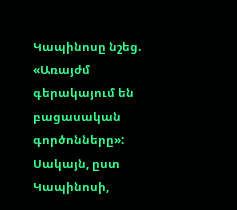Կապինոսը նշեց. «Առայժմ գերակայում են բացասական գործոնները»: Սակայն, ըստ Կապինոսի,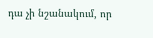դա չի նշանակում, որ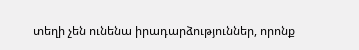տեղի չեն ունենա իրադարձություններ, որոնք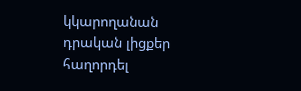կկարողանան դրական լիցքեր հաղորդել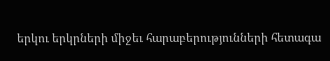երկու երկրների միջեւ հարաբերությունների հետագա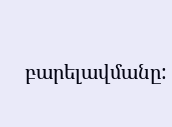բարելավմանը: